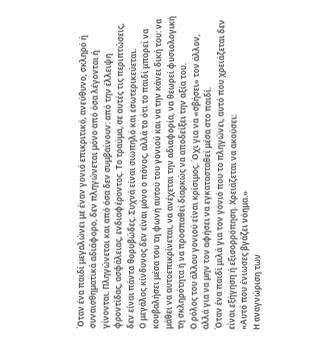Όταν ένα παιδί μεγαλώνει με έναν γονιό επικριτικό, ανεύθυνο, σκληρό ή συναισθηματικά αδιάφορο, δεν πληγώνεται μόνο από όσα λέγονται ή γίνονται. Πληγώνεται και από όσα δεν συμβαίνουν: από την έλλειψη φροντίδας, ασφάλειας, ενδιαφέροντος. Το τραύμα, σε αυτές τις περιπτώσεις, δεν είναι πάντα θορυβώδες. Συχνά είναι σιωπηλό και εσωτερικεύεται.
Ο μεγάλος κίνδυνος δεν είναι μόνο ο πόνος, αλλά το ότι το παιδί μπορεί να κουβαλήσει μέσα του τη φωνή αυτού του γονιού και να την κάνει δική του: να μάθει να αυτοεπικρίνεται, να ανέχεται την αδιαφορία, να θεωρεί φυσιολογική τη σκληρότητα ή να προσπαθεί διαρκώς να αποδείξει την αξία του.
Ο ρόλος του άλλου γονιού είναι κρίσιμος. Όχι για να «σβήσει» τον άλλον, αλλά για να μην τον αφήσει να εγκατασταθεί μέσα στο παιδί.
Όταν ένα παιδί μιλά για τον γονιό που το πληγώνει, αυτό που χρειάζεται δεν είναι εξήγηση ή εξισορρόπηση. Χρειάζεται να ακούσει:
«Αυτό που ένιωσες βγάζει νόημα.»
Η αναγνώριση των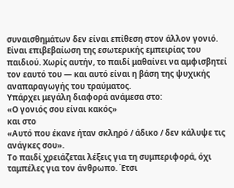συναισθημάτων δεν είναι επίθεση στον άλλον γονιό. Είναι επιβεβαίωση της εσωτερικής εμπειρίας του παιδιού. Χωρίς αυτήν, το παιδί μαθαίνει να αμφισβητεί τον εαυτό του — και αυτό είναι η βάση της ψυχικής αναπαραγωγής του τραύματος.
Υπάρχει μεγάλη διαφορά ανάμεσα στο:
«Ο γονιός σου είναι κακός»
και στο
«Αυτό που έκανε ήταν σκληρό / άδικο / δεν κάλυψε τις ανάγκες σου».
Το παιδί χρειάζεται λέξεις για τη συμπεριφορά, όχι ταμπέλες για τον άνθρωπο. Έτσι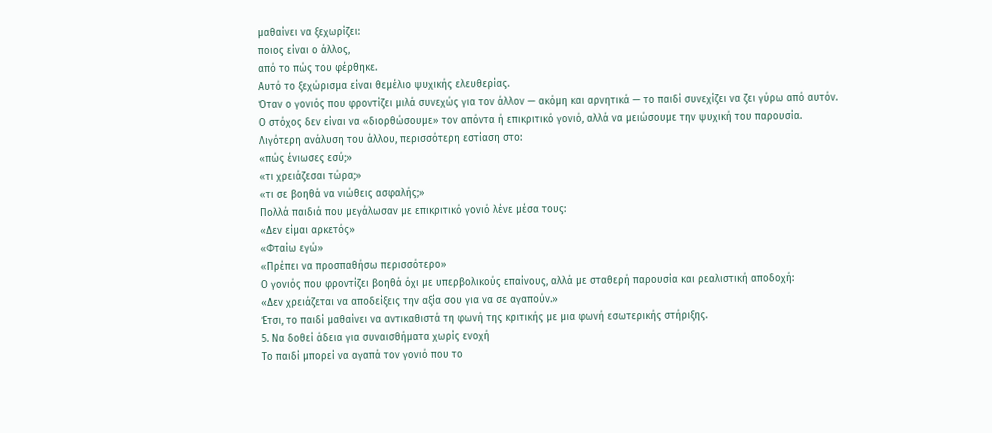μαθαίνει να ξεχωρίζει:
ποιος είναι ο άλλος,
από το πώς του φέρθηκε.
Αυτό το ξεχώρισμα είναι θεμέλιο ψυχικής ελευθερίας.
Όταν ο γονιός που φροντίζει μιλά συνεχώς για τον άλλον — ακόμη και αρνητικά — το παιδί συνεχίζει να ζει γύρω από αυτόν.
Ο στόχος δεν είναι να «διορθώσουμε» τον απόντα ή επικριτικό γονιό, αλλά να μειώσουμε την ψυχική του παρουσία.
Λιγότερη ανάλυση του άλλου, περισσότερη εστίαση στο:
«πώς ένιωσες εσύ;»
«τι χρειάζεσαι τώρα;»
«τι σε βοηθά να νιώθεις ασφαλής;»
Πολλά παιδιά που μεγάλωσαν με επικριτικό γονιό λένε μέσα τους:
«Δεν είμαι αρκετός»
«Φταίω εγώ»
«Πρέπει να προσπαθήσω περισσότερο»
Ο γονιός που φροντίζει βοηθά όχι με υπερβολικούς επαίνους, αλλά με σταθερή παρουσία και ρεαλιστική αποδοχή:
«Δεν χρειάζεται να αποδείξεις την αξία σου για να σε αγαπούν.»
Έτσι, το παιδί μαθαίνει να αντικαθιστά τη φωνή της κριτικής με μια φωνή εσωτερικής στήριξης.
5. Να δοθεί άδεια για συναισθήματα χωρίς ενοχή
Το παιδί μπορεί να αγαπά τον γονιό που το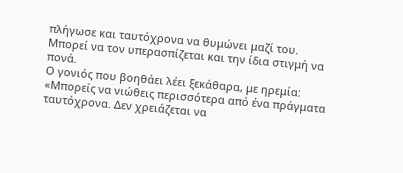πλήγωσε και ταυτόχρονα να θυμώνει μαζί του.
Μπορεί να τον υπερασπίζεται και την ίδια στιγμή να πονά.
Ο γονιός που βοηθάει λέει ξεκάθαρα, με ηρεμία:
«Μπορείς να νιώθεις περισσότερα από ένα πράγματα ταυτόχρονα. Δεν χρειάζεται να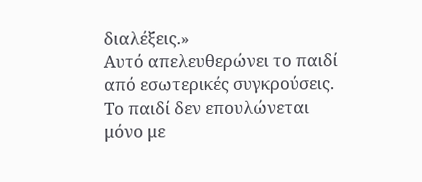διαλέξεις.»
Αυτό απελευθερώνει το παιδί από εσωτερικές συγκρούσεις.
Το παιδί δεν επουλώνεται μόνο με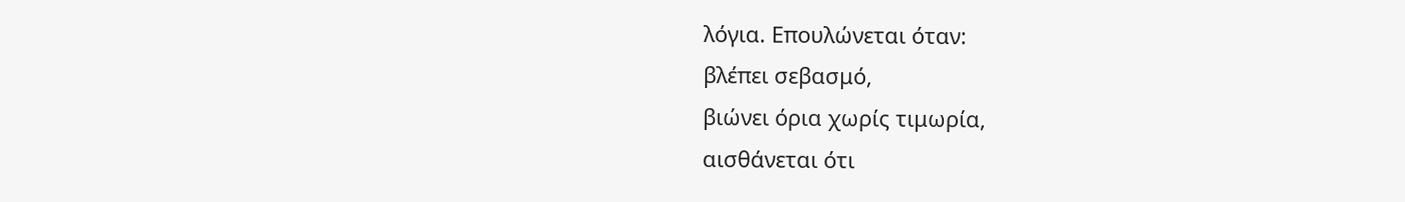λόγια. Επουλώνεται όταν:
βλέπει σεβασμό,
βιώνει όρια χωρίς τιμωρία,
αισθάνεται ότι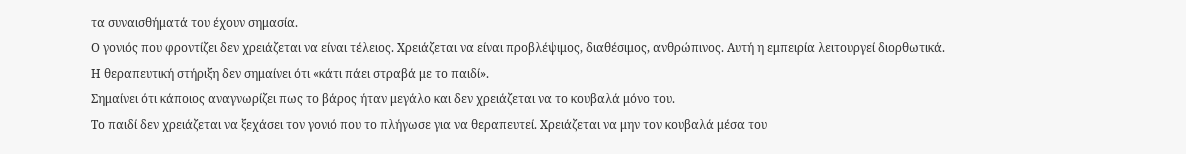τα συναισθήματά του έχουν σημασία.
Ο γονιός που φροντίζει δεν χρειάζεται να είναι τέλειος. Χρειάζεται να είναι προβλέψιμος, διαθέσιμος, ανθρώπινος. Αυτή η εμπειρία λειτουργεί διορθωτικά.
Η θεραπευτική στήριξη δεν σημαίνει ότι «κάτι πάει στραβά με το παιδί».
Σημαίνει ότι κάποιος αναγνωρίζει πως το βάρος ήταν μεγάλο και δεν χρειάζεται να το κουβαλά μόνο του.
Το παιδί δεν χρειάζεται να ξεχάσει τον γονιό που το πλήγωσε για να θεραπευτεί. Χρειάζεται να μην τον κουβαλά μέσα του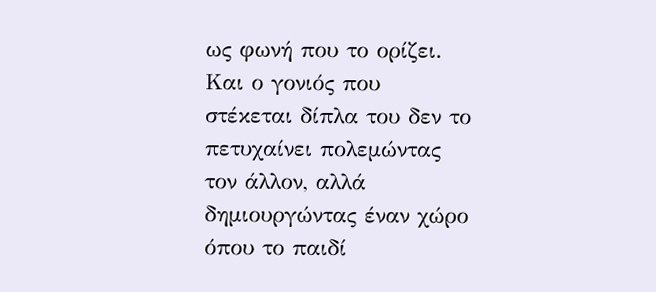ως φωνή που το ορίζει.
Και ο γονιός που στέκεται δίπλα του δεν το πετυχαίνει πολεμώντας τον άλλον, αλλά δημιουργώντας έναν χώρο όπου το παιδί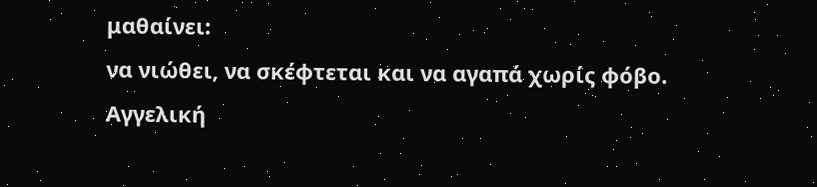μαθαίνει:
να νιώθει, να σκέφτεται και να αγαπά χωρίς φόβο.
Αγγελική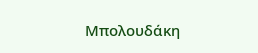Μπολουδάκη